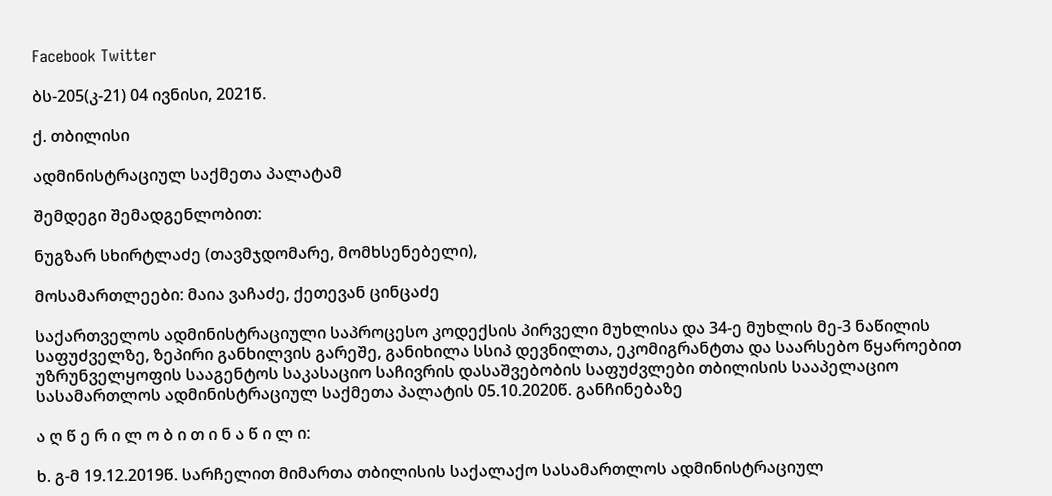Facebook Twitter

ბს-205(კ-21) 04 ივნისი, 2021წ.

ქ. თბილისი

ადმინისტრაციულ საქმეთა პალატამ

შემდეგი შემადგენლობით:

ნუგზარ სხირტლაძე (თავმჯდომარე, მომხსენებელი),

მოსამართლეები: მაია ვაჩაძე, ქეთევან ცინცაძე

საქართველოს ადმინისტრაციული საპროცესო კოდექსის პირველი მუხლისა და 34-ე მუხლის მე-3 ნაწილის საფუძველზე, ზეპირი განხილვის გარეშე, განიხილა სსიპ დევნილთა, ეკომიგრანტთა და საარსებო წყაროებით უზრუნველყოფის სააგენტოს საკასაციო საჩივრის დასაშვებობის საფუძვლები თბილისის სააპელაციო სასამართლოს ადმინისტრაციულ საქმეთა პალატის 05.10.2020წ. განჩინებაზე

ა ღ წ ე რ ი ლ ო ბ ი თ ი ნ ა წ ი ლ ი:

ხ. გ-მ 19.12.2019წ. სარჩელით მიმართა თბილისის საქალაქო სასამართლოს ადმინისტრაციულ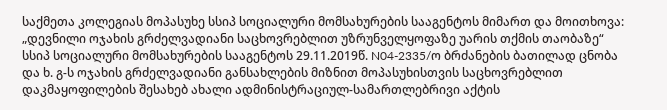საქმეთა კოლეგიას მოპასუხე სსიპ სოციალური მომსახურების სააგენტოს მიმართ და მოითხოვა: „დევნილი ოჯახის გრძელვადიანი საცხოვრებლით უზრუნველყოფაზე უარის თქმის თაობაზე“ სსიპ სოციალური მომსახურების სააგენტოს 29.11.2019წ. N04-2335/ო ბრძანების ბათილად ცნობა და ხ. გ-ს ოჯახის გრძელვადიანი განსახლების მიზნით მოპასუხისთვის საცხოვრებლით დაკმაყოფილების შესახებ ახალი ადმინისტრაციულ-სამართლებრივი აქტის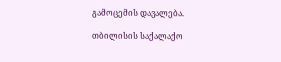გამოცემის დავალება.

თბილისის საქალაქო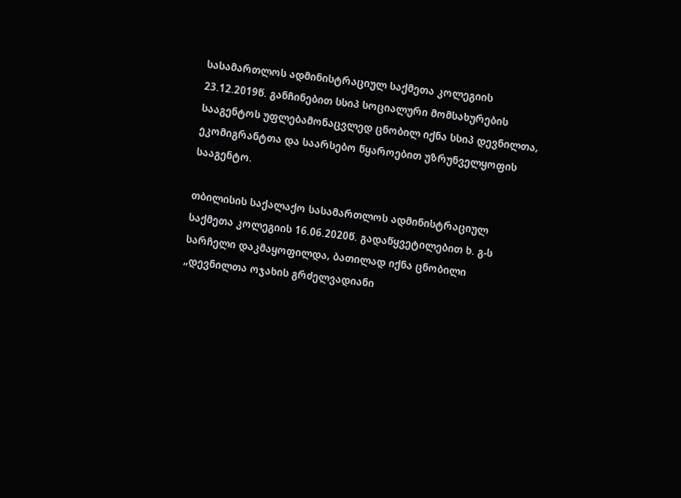სასამართლოს ადმინისტრაციულ საქმეთა კოლეგიის 23.12.2019წ. განჩინებით სსიპ სოციალური მომსახურების სააგენტოს უფლებამონაცვლედ ცნობილ იქნა სსიპ დევნილთა, ეკომიგრანტთა და საარსებო წყაროებით უზრუნველყოფის სააგენტო.

თბილისის საქალაქო სასამართლოს ადმინისტრაციულ საქმეთა კოლეგიის 16.06.2020წ. გადაწყვეტილებით ხ. გ-ს სარჩელი დაკმაყოფილდა, ბათილად იქნა ცნობილი „დევნილთა ოჯახის გრძელვადიანი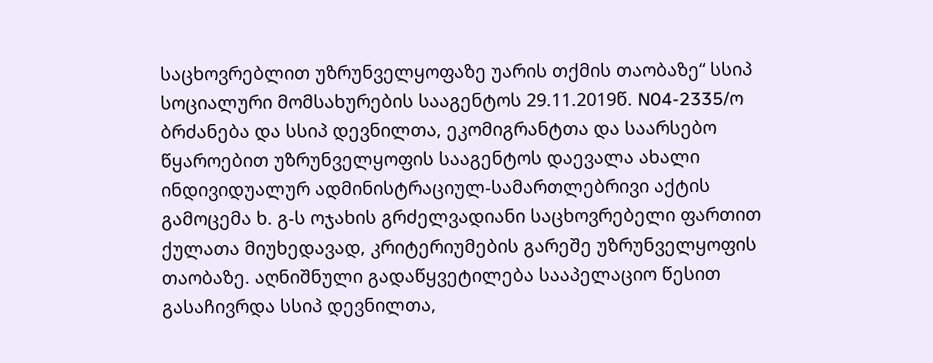საცხოვრებლით უზრუნველყოფაზე უარის თქმის თაობაზე“ სსიპ სოციალური მომსახურების სააგენტოს 29.11.2019წ. N04-2335/ო ბრძანება და სსიპ დევნილთა, ეკომიგრანტთა და საარსებო წყაროებით უზრუნველყოფის სააგენტოს დაევალა ახალი ინდივიდუალურ ადმინისტრაციულ-სამართლებრივი აქტის გამოცემა ხ. გ-ს ოჯახის გრძელვადიანი საცხოვრებელი ფართით ქულათა მიუხედავად, კრიტერიუმების გარეშე უზრუნველყოფის თაობაზე. აღნიშნული გადაწყვეტილება სააპელაციო წესით გასაჩივრდა სსიპ დევნილთა,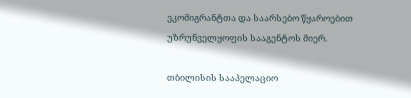ეკომიგრანტთა და საარსებო წყაროებით უზრუნველყოფის სააგენტოს მიერ.

თბილისის სააპელაციო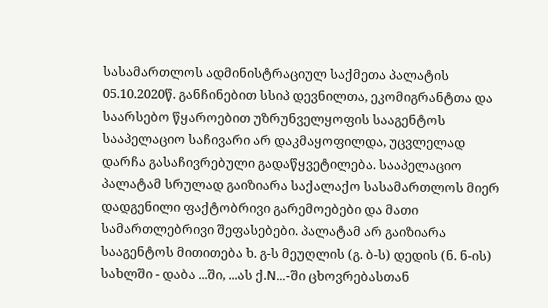სასამართლოს ადმინისტრაციულ საქმეთა პალატის 05.10.2020წ. განჩინებით სსიპ დევნილთა, ეკომიგრანტთა და საარსებო წყაროებით უზრუნველყოფის სააგენტოს სააპელაციო საჩივარი არ დაკმაყოფილდა, უცვლელად დარჩა გასაჩივრებული გადაწყვეტილება. სააპელაციო პალატამ სრულად გაიზიარა საქალაქო სასამართლოს მიერ დადგენილი ფაქტობრივი გარემოებები და მათი სამართლებრივი შეფასებები. პალატამ არ გაიზიარა სააგენტოს მითითება ხ. გ-ს მეუღლის (გ. ბ-ს) დედის (ნ. ნ-ის) სახლში - დაბა ...ში, ...ას ქ.N...-ში ცხოვრებასთან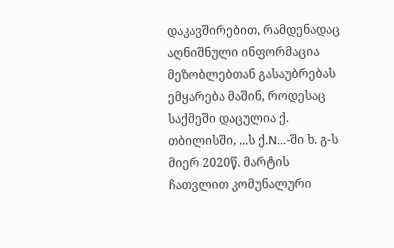დაკავშირებით, რამდენადაც აღნიშნული ინფორმაცია მეზობლებთან გასაუბრებას ემყარება მაშინ, როდესაც საქმეში დაცულია ქ. თბილისში, ...ს ქ.N...-ში ხ. გ-ს მიერ 2020წ. მარტის ჩათვლით კომუნალური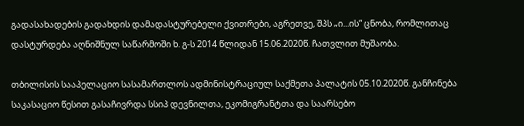გადასახადების გადახდის დამადასტურებელი ქვითრები, აგრეთვე, შპს „ი...ის“ ცნობა, რომლითაც დასტურდება აღნიშნულ საწარმოში ხ. გ-ს 2014 წლიდან 15.06.2020წ. ჩათვლით მუშაობა.

თბილისის სააპელაციო სასამართლოს ადმინისტრაციულ საქმეთა პალატის 05.10.2020წ. განჩინება საკასაციო წესით გასაჩივრდა სსიპ დევნილთა, ეკომიგრანტთა და საარსებო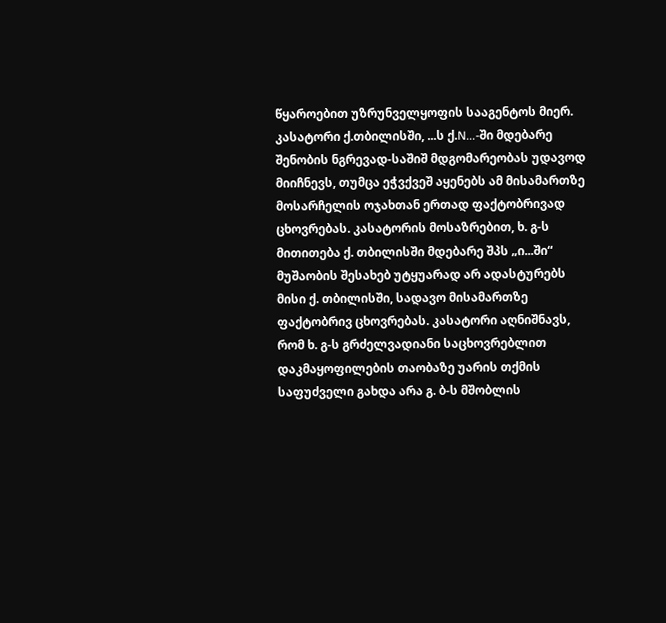წყაროებით უზრუნველყოფის სააგენტოს მიერ. კასატორი ქ.თბილისში, ...ს ქ.N...-ში მდებარე შენობის ნგრევად-საშიშ მდგომარეობას უდავოდ მიიჩნევს, თუმცა ეჭვქვეშ აყენებს ამ მისამართზე მოსარჩელის ოჯახთან ერთად ფაქტობრივად ცხოვრებას. კასატორის მოსაზრებით, ხ. გ-ს მითითება ქ. თბილისში მდებარე შპს „ი...ში“ მუშაობის შესახებ უტყუარად არ ადასტურებს მისი ქ. თბილისში, სადავო მისამართზე ფაქტობრივ ცხოვრებას. კასატორი აღნიშნავს, რომ ხ. გ-ს გრძელვადიანი საცხოვრებლით დაკმაყოფილების თაობაზე უარის თქმის საფუძველი გახდა არა გ. ბ-ს მშობლის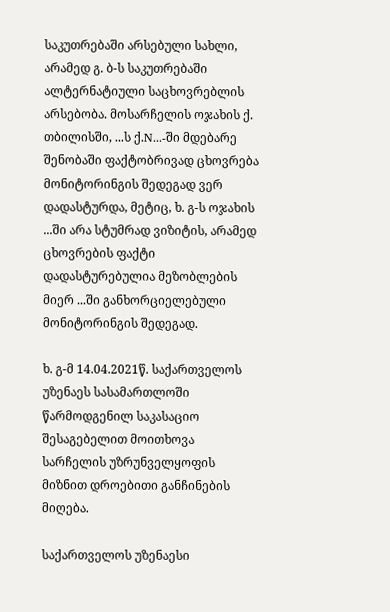საკუთრებაში არსებული სახლი, არამედ გ. ბ-ს საკუთრებაში ალტერნატიული საცხოვრებლის არსებობა. მოსარჩელის ოჯახის ქ. თბილისში, ...ს ქ.N...-ში მდებარე შენობაში ფაქტობრივად ცხოვრება მონიტორინგის შედეგად ვერ დადასტურდა, მეტიც, ხ. გ-ს ოჯახის ...ში არა სტუმრად ვიზიტის, არამედ ცხოვრების ფაქტი დადასტურებულია მეზობლების მიერ ...ში განხორციელებული მონიტორინგის შედეგად.

ხ. გ-მ 14.04.2021წ. საქართველოს უზენაეს სასამართლოში წარმოდგენილ საკასაციო შესაგებელით მოითხოვა სარჩელის უზრუნველყოფის მიზნით დროებითი განჩინების მიღება.

საქართველოს უზენაესი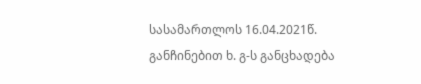სასამართლოს 16.04.2021წ. განჩინებით ხ. გ-ს განცხადება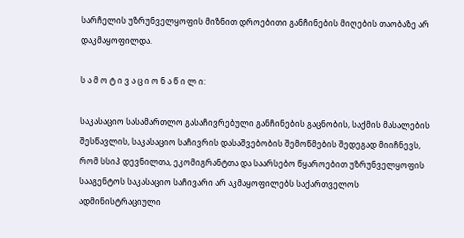სარჩელის უზრუნველყოფის მიზნით დროებითი განჩინების მიღების თაობაზე არ დაკმაყოფილდა.

ს ა მ ო ტ ი ვ ა ც ი ო ნ ა წ ი ლ ი:

საკასაციო სასამართლო გასაჩივრებული განჩინების გაცნობის, საქმის მასალების შესწავლის, საკასაციო საჩივრის დასაშვებობის შემოწმების შედეგად მიიჩნევს, რომ სსიპ დევნილთა, ეკომიგრანტთა და საარსებო წყაროებით უზრუნველყოფის სააგენტოს საკასაციო საჩივარი არ აკმაყოფილებს საქართველოს ადმინისტრაციული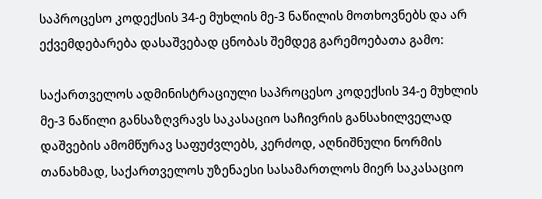საპროცესო კოდექსის 34-ე მუხლის მე-3 ნაწილის მოთხოვნებს და არ ექვემდებარება დასაშვებად ცნობას შემდეგ გარემოებათა გამო:

საქართველოს ადმინისტრაციული საპროცესო კოდექსის 34-ე მუხლის მე-3 ნაწილი განსაზღვრავს საკასაციო საჩივრის განსახილველად დაშვების ამომწურავ საფუძვლებს, კერძოდ, აღნიშნული ნორმის თანახმად, საქართველოს უზენაესი სასამართლოს მიერ საკასაციო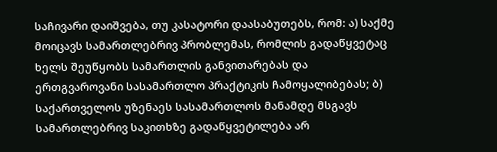საჩივარი დაიშვება, თუ კასატორი დაასაბუთებს, რომ: ა) საქმე მოიცავს სამართლებრივ პრობლემას, რომლის გადაწყვეტაც ხელს შეუწყობს სამართლის განვითარებას და ერთგვაროვანი სასამართლო პრაქტიკის ჩამოყალიბებას; ბ) საქართველოს უზენაეს სასამართლოს მანამდე მსგავს სამართლებრივ საკითხზე გადაწყვეტილება არ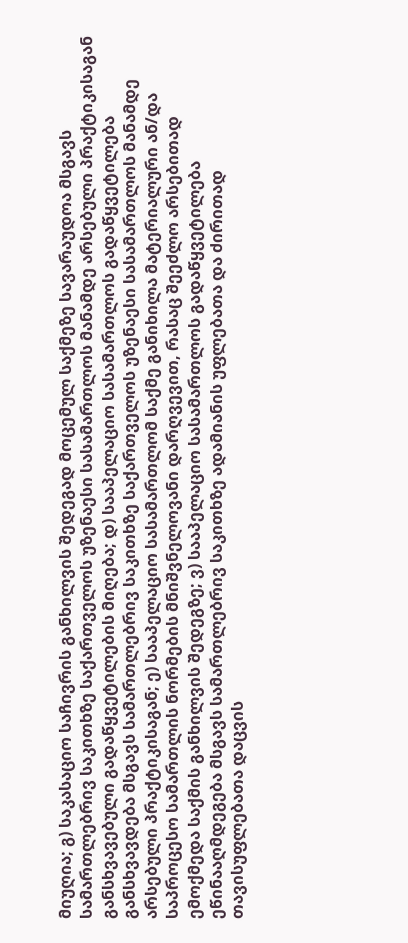მიუღია; გ) საკასაციო საჩივრის განხილვის შედეგად მოცემულ საქმეზე სავარაუდოა მსგავს სამართლებრივ საკითხზე საქართველოს უზენაესი სასამართლოს მანამდე არსებული პრაქტიკისაგან განსხვავებული გადაწყვეტილების მიღება; დ) სააპელაციო სასამართლოს გადაწყვეტილება განსხვავდება მსგავს სამართლებრივ საკითხზე საქართველოს უზენაესი სასამართლოს მანამდე არსებული პრაქტიკისაგან; ე) სააპელაციო სასამართლომ საქმე განიხილა მატერიალური ან/და საპროცესო სამართლის ნორმების მნიშვნელოვანი დარღვევით, რასაც შეეძლო არსებითად ემოქმედა საქმის განხილვის შედეგზე; ვ) სააპელაციო სასამართლოს გადაწყვეტილება ეწინააღმდეგება მსგავს სამართლებრივ საკითხზე ადამიანის უფლებათა და ძირითად თავისუფლებათა დაცვის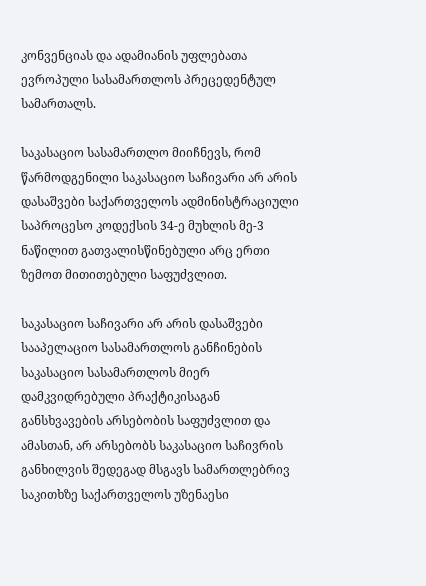კონვენციას და ადამიანის უფლებათა ევროპული სასამართლოს პრეცედენტულ სამართალს.

საკასაციო სასამართლო მიიჩნევს, რომ წარმოდგენილი საკასაციო საჩივარი არ არის დასაშვები საქართველოს ადმინისტრაციული საპროცესო კოდექსის 34-ე მუხლის მე-3 ნაწილით გათვალისწინებული არც ერთი ზემოთ მითითებული საფუძვლით.

საკასაციო საჩივარი არ არის დასაშვები სააპელაციო სასამართლოს განჩინების საკასაციო სასამართლოს მიერ დამკვიდრებული პრაქტიკისაგან განსხვავების არსებობის საფუძვლით და ამასთან, არ არსებობს საკასაციო საჩივრის განხილვის შედეგად მსგავს სამართლებრივ საკითხზე საქართველოს უზენაესი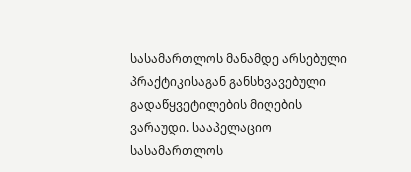სასამართლოს მანამდე არსებული პრაქტიკისაგან განსხვავებული გადაწყვეტილების მიღების ვარაუდი. სააპელაციო სასამართლოს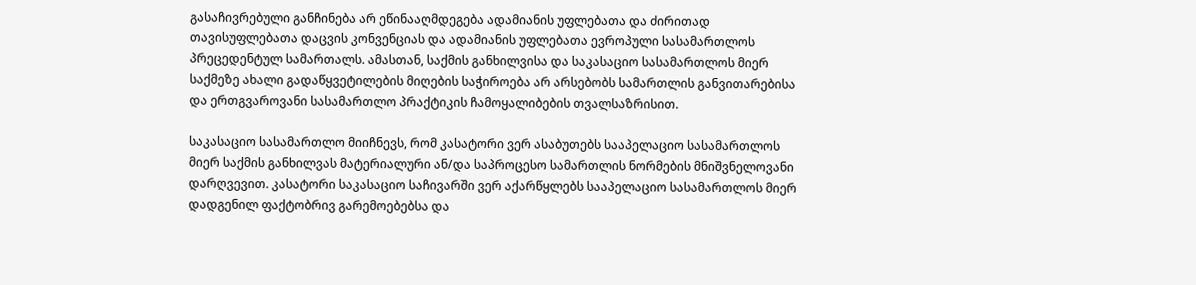გასაჩივრებული განჩინება არ ეწინააღმდეგება ადამიანის უფლებათა და ძირითად თავისუფლებათა დაცვის კონვენციას და ადამიანის უფლებათა ევროპული სასამართლოს პრეცედენტულ სამართალს. ამასთან, საქმის განხილვისა და საკასაციო სასამართლოს მიერ საქმეზე ახალი გადაწყვეტილების მიღების საჭიროება არ არსებობს სამართლის განვითარებისა და ერთგვაროვანი სასამართლო პრაქტიკის ჩამოყალიბების თვალსაზრისით.

საკასაციო სასამართლო მიიჩნევს, რომ კასატორი ვერ ასაბუთებს სააპელაციო სასამართლოს მიერ საქმის განხილვას მატერიალური ან/და საპროცესო სამართლის ნორმების მნიშვნელოვანი დარღვევით. კასატორი საკასაციო საჩივარში ვერ აქარწყლებს სააპელაციო სასამართლოს მიერ დადგენილ ფაქტობრივ გარემოებებსა და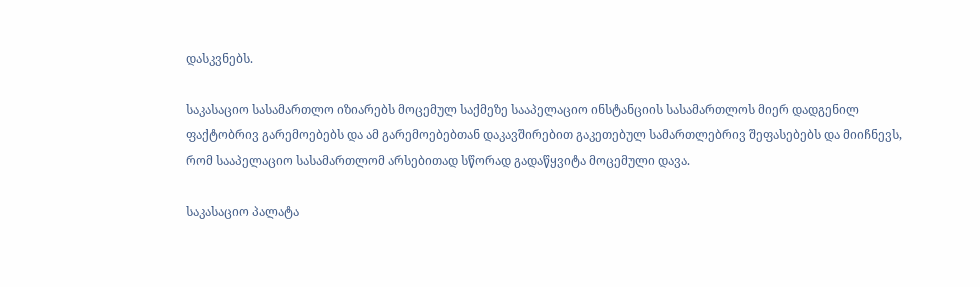დასკვნებს.

საკასაციო სასამართლო იზიარებს მოცემულ საქმეზე სააპელაციო ინსტანციის სასამართლოს მიერ დადგენილ ფაქტობრივ გარემოებებს და ამ გარემოებებთან დაკავშირებით გაკეთებულ სამართლებრივ შეფასებებს და მიიჩნევს, რომ სააპელაციო სასამართლომ არსებითად სწორად გადაწყვიტა მოცემული დავა.

საკასაციო პალატა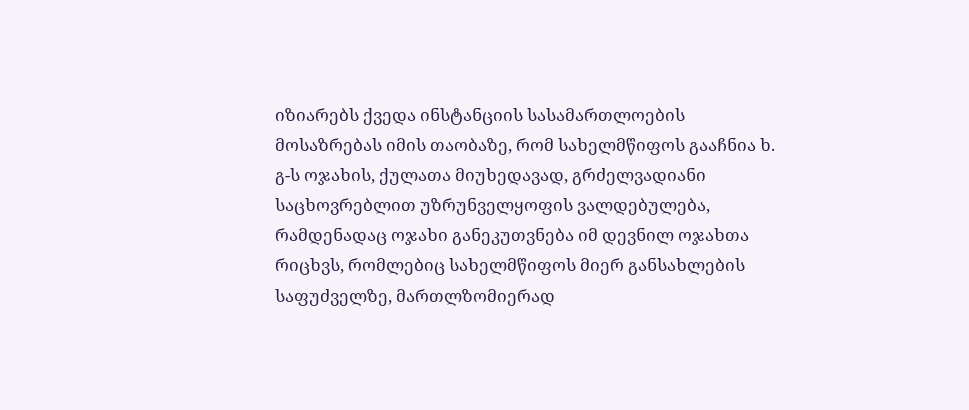იზიარებს ქვედა ინსტანციის სასამართლოების მოსაზრებას იმის თაობაზე, რომ სახელმწიფოს გააჩნია ხ. გ-ს ოჯახის, ქულათა მიუხედავად, გრძელვადიანი საცხოვრებლით უზრუნველყოფის ვალდებულება, რამდენადაც ოჯახი განეკუთვნება იმ დევნილ ოჯახთა რიცხვს, რომლებიც სახელმწიფოს მიერ განსახლების საფუძველზე, მართლზომიერად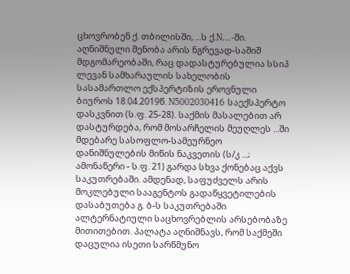ცხოვრობენ ქ. თბილისში, ...ს ქ.N...-ში. აღნიშნული შენობა არის ნგრევად-საშიშ მდგომარეობაში, რაც დადასტურებულია სსიპ ლევან სამხარაულის სახელობის სასამართლო ექსპერტიზის ეროვნული ბიუროს 18.04.2019წ. N5002030416 საექსპერტო დასკვნით (ს.ფ. 25-28). საქმის მასალებით არ დასტურდება, რომ მოსარჩელის მეუღლეს ...ში მდებარე სასოფლო-სამეურნეო დანიშნულების მიწის ნაკვეთის (ს/კ ...; ამონაწერი - ს.ფ. 21) გარდა სხვა ქონებაც აქვს საკუთრებაში. ამდენად, საფუძველს არის მოკლებული სააგენტოს გადაწყვეტილების დასაბუთება გ. ბ-ს საკუთრებაში ალტერნატიული საცხოვრებლის არსებობაზე მითითებით. პალატა აღნიშნავს, რომ საქმეში დაცულია ისეთი სარწმუნო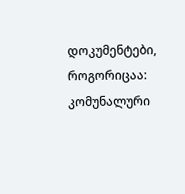დოკუმენტები, როგორიცაა: კომუნალური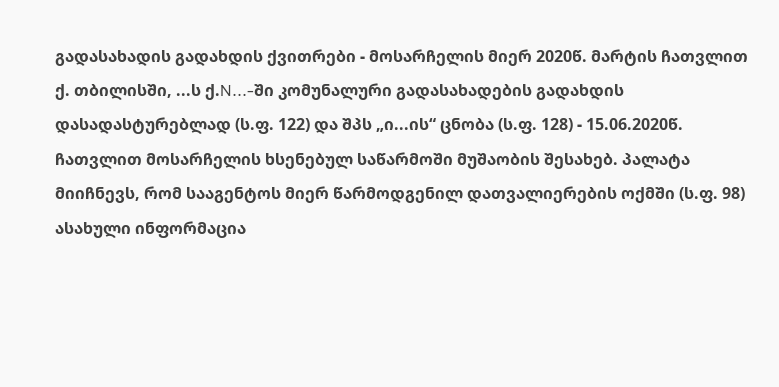გადასახადის გადახდის ქვითრები - მოსარჩელის მიერ 2020წ. მარტის ჩათვლით ქ. თბილისში, ...ს ქ.N...-ში კომუნალური გადასახადების გადახდის დასადასტურებლად (ს.ფ. 122) და შპს „ი...ის“ ცნობა (ს.ფ. 128) - 15.06.2020წ. ჩათვლით მოსარჩელის ხსენებულ საწარმოში მუშაობის შესახებ. პალატა მიიჩნევს, რომ სააგენტოს მიერ წარმოდგენილ დათვალიერების ოქმში (ს.ფ. 98) ასახული ინფორმაცია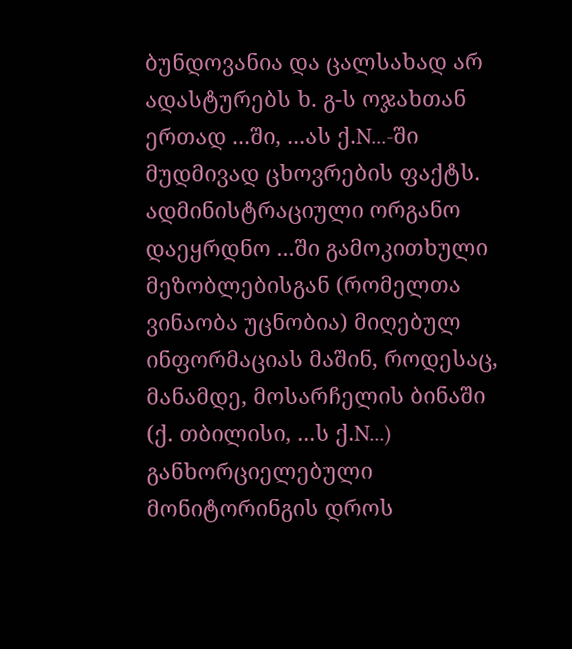ბუნდოვანია და ცალსახად არ ადასტურებს ხ. გ-ს ოჯახთან ერთად ...ში, ...ას ქ.N...-ში მუდმივად ცხოვრების ფაქტს. ადმინისტრაციული ორგანო დაეყრდნო ...ში გამოკითხული მეზობლებისგან (რომელთა ვინაობა უცნობია) მიღებულ ინფორმაციას მაშინ, როდესაც, მანამდე, მოსარჩელის ბინაში (ქ. თბილისი, ...ს ქ.N...) განხორციელებული მონიტორინგის დროს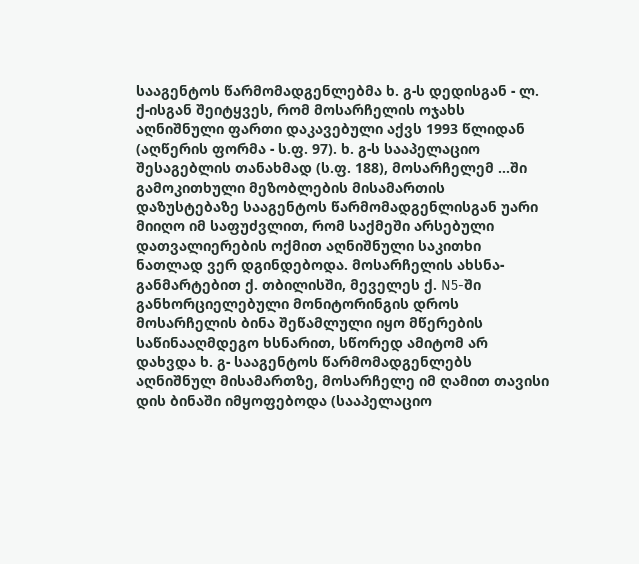სააგენტოს წარმომადგენლებმა ხ. გ-ს დედისგან - ლ. ქ-ისგან შეიტყვეს, რომ მოსარჩელის ოჯახს აღნიშნული ფართი დაკავებული აქვს 1993 წლიდან (აღწერის ფორმა - ს.ფ. 97). ხ. გ-ს სააპელაციო შესაგებლის თანახმად (ს.ფ. 188), მოსარჩელემ ...ში გამოკითხული მეზობლების მისამართის დაზუსტებაზე სააგენტოს წარმომადგენლისგან უარი მიიღო იმ საფუძვლით, რომ საქმეში არსებული დათვალიერების ოქმით აღნიშნული საკითხი ნათლად ვერ დგინდებოდა. მოსარჩელის ახსნა-განმარტებით ქ. თბილისში, მეველეს ქ. N5-ში განხორციელებული მონიტორინგის დროს მოსარჩელის ბინა შეწამლული იყო მწერების საწინააღმდეგო ხსნარით, სწორედ ამიტომ არ დახვდა ხ. გ- სააგენტოს წარმომადგენლებს აღნიშნულ მისამართზე, მოსარჩელე იმ ღამით თავისი დის ბინაში იმყოფებოდა (სააპელაციო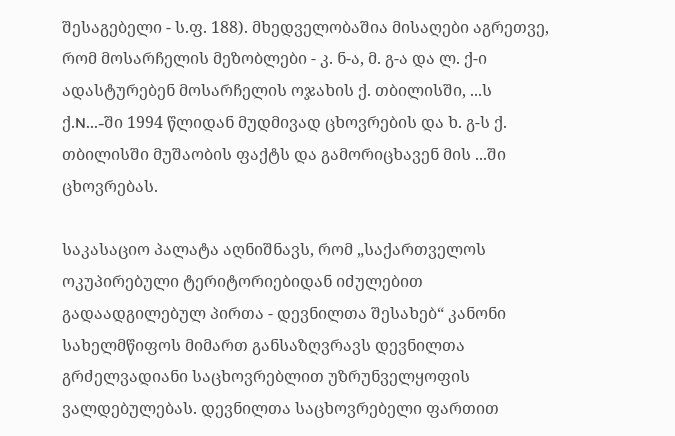შესაგებელი - ს.ფ. 188). მხედველობაშია მისაღები აგრეთვე, რომ მოსარჩელის მეზობლები - კ. ნ-ა, მ. გ-ა და ლ. ქ-ი ადასტურებენ მოსარჩელის ოჯახის ქ. თბილისში, ...ს ქ.N...-ში 1994 წლიდან მუდმივად ცხოვრების და ხ. გ-ს ქ. თბილისში მუშაობის ფაქტს და გამორიცხავენ მის ...ში ცხოვრებას.

საკასაციო პალატა აღნიშნავს, რომ „საქართველოს ოკუპირებული ტერიტორიებიდან იძულებით გადაადგილებულ პირთა - დევნილთა შესახებ“ კანონი სახელმწიფოს მიმართ განსაზღვრავს დევნილთა გრძელვადიანი საცხოვრებლით უზრუნველყოფის ვალდებულებას. დევნილთა საცხოვრებელი ფართით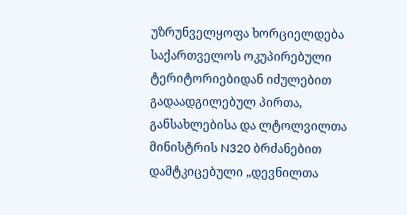უზრუნველყოფა ხორციელდება საქართველოს ოკუპირებული ტერიტორიებიდან იძულებით გადაადგილებულ პირთა, განსახლებისა და ლტოლვილთა მინისტრის N320 ბრძანებით დამტკიცებული „დევნილთა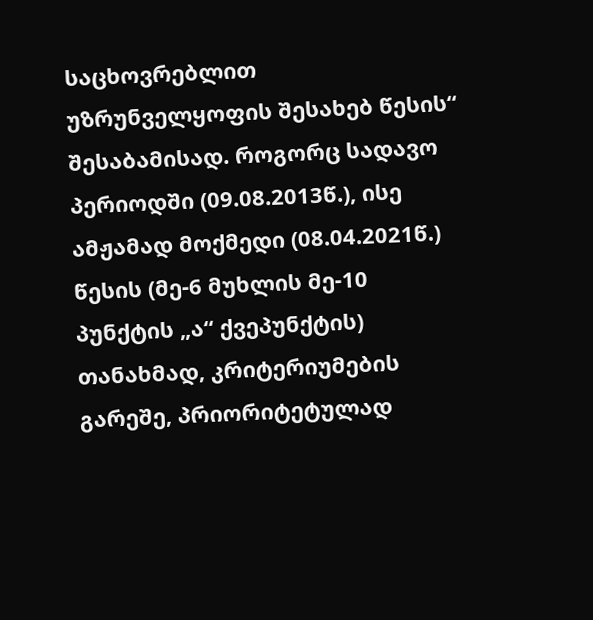საცხოვრებლით უზრუნველყოფის შესახებ წესის“ შესაბამისად. როგორც სადავო პერიოდში (09.08.2013წ.), ისე ამჟამად მოქმედი (08.04.2021წ.) წესის (მე-6 მუხლის მე-10 პუნქტის „ა“ ქვეპუნქტის) თანახმად, კრიტერიუმების გარეშე, პრიორიტეტულად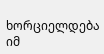ხორციელდება იმ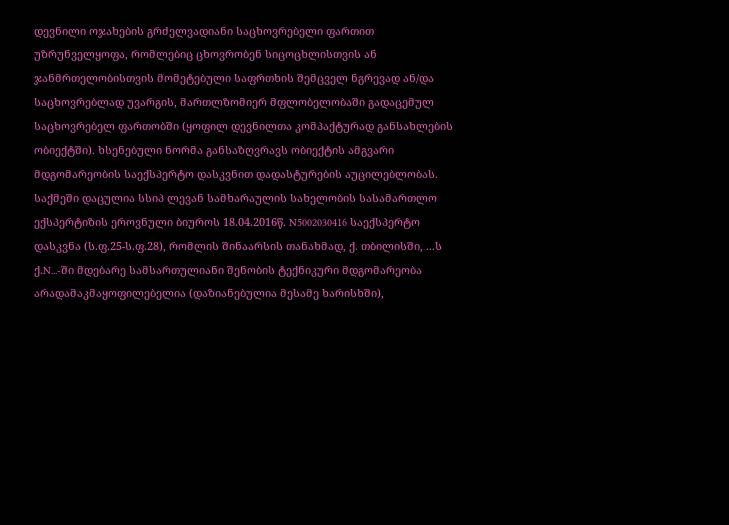დევნილი ოჯახების გრძელვადიანი საცხოვრებელი ფართით უზრუნველყოფა, რომლებიც ცხოვრობენ სიცოცხლისთვის ან ჯანმრთელობისთვის მომეტებული საფრთხის შემცველ ნგრევად ან/და საცხოვრებლად უვარგის, მართლზომიერ მფლობელობაში გადაცემულ საცხოვრებელ ფართობში (ყოფილ დევნილთა კომპაქტურად განსახლების ობიექტში). ხსენებული ნორმა განსაზღვრავს ობიექტის ამგვარი მდგომარეობის საექსპერტო დასკვნით დადასტურების აუცილებლობას. საქმეში დაცულია სსიპ ლევან სამხარაულის სახელობის სასამართლო ექსპერტიზის ეროვნული ბიუროს 18.04.2016წ. N5002030416 საექსპერტო დასკვნა (ს.ფ.25-ს.ფ.28), რომლის შინაარსის თანახმად, ქ. თბილისში, ...ს ქ.N...-ში მდებარე სამსართულიანი შენობის ტექნიკური მდგომარეობა არადამაკმაყოფილებელია (დაზიანებულია მესამე ხარისხში),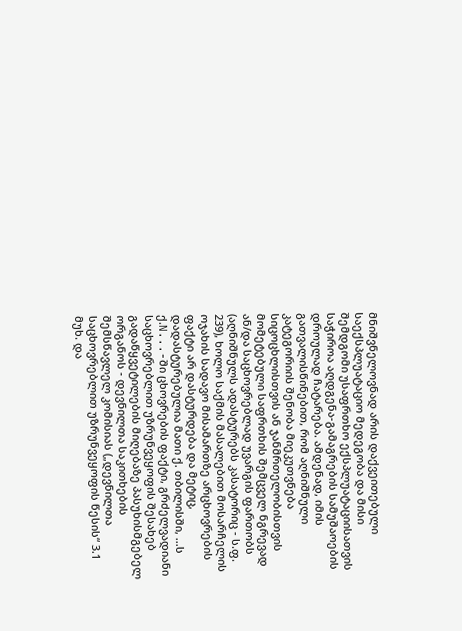მნიშვნელოვნად არის დაქვეითებული საექსპლუატაციო მედეგობა და მისი შემდგომი უსაფრთხო ექსპლუატაციისათვის საჭიროა აღდგენა-გამაგრების სამუშაოების დროულად ჩატარება. ამდენად, იმის გათვალისწინებით, რომ აღნიშნული კატეგორიის შენობა მიეკუთვნება სიცოცხლისთვის ან ჯანმრთელობისთვის მომეტებული საფრთხის შემცველ ნგრევად ან/და საცხოვრებლად უვარგის ფართობს (აღნიშნულს ადასტურებს კასატორიც - ს.ფ. 239), ხოლო საქმის მასალებით მოსარჩელის ოჯახის სადავო მისამართზე არცხოვრების ფაქტი არ დასტურდება და მეტიც, დადასტურებულია მათი ქ. თბილისში, ...ს ქ.N...-ში ცხოვრების ფაქტი, გრძელვადიანი საცხოვრებლით უზრუნვეყოფის შესახებ გადაწყვეტილების მიღებაზე პასუხისმგებელ ორგანოს - დევნილთა საკითხების შემსწავლელ კომისიას („დევნილთა საცხოვრებლით უზრუნვეყოფის წესის“ 3.1 მუხ. და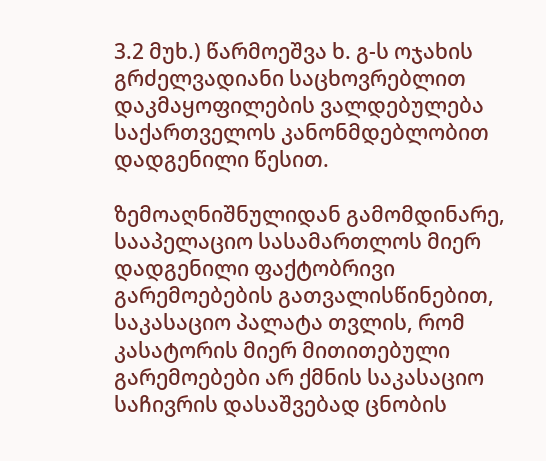3.2 მუხ.) წარმოეშვა ხ. გ-ს ოჯახის გრძელვადიანი საცხოვრებლით დაკმაყოფილების ვალდებულება საქართველოს კანონმდებლობით დადგენილი წესით.

ზემოაღნიშნულიდან გამომდინარე, სააპელაციო სასამართლოს მიერ დადგენილი ფაქტობრივი გარემოებების გათვალისწინებით, საკასაციო პალატა თვლის, რომ კასატორის მიერ მითითებული გარემოებები არ ქმნის საკასაციო საჩივრის დასაშვებად ცნობის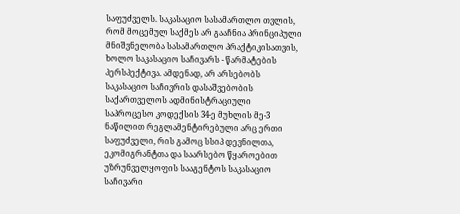საფუძველს. საკასაციო სასამართლო თვლის, რომ მოცემულ საქმეს არ გააჩნია პრინციპული მნიშვნელობა სასამართლო პრაქტიკისათვის, ხოლო საკასაციო საჩივარს - წარმატების პერსპექტივა. ამდენად, არ არსებობს საკასაციო საჩივრის დასაშვებობის საქართველოს ადმინისტრაციული საპროცესო კოდექსის 34-ე მუხლის მე-3 ნაწილით რეგლამენტირებული არც ერთი საფუძველი, რის გამოც სსიპ დევნილთა, ეკომიგრანტთა და საარსებო წყაროებით უზრუნველყოფის სააგენტოს საკასაციო საჩივარი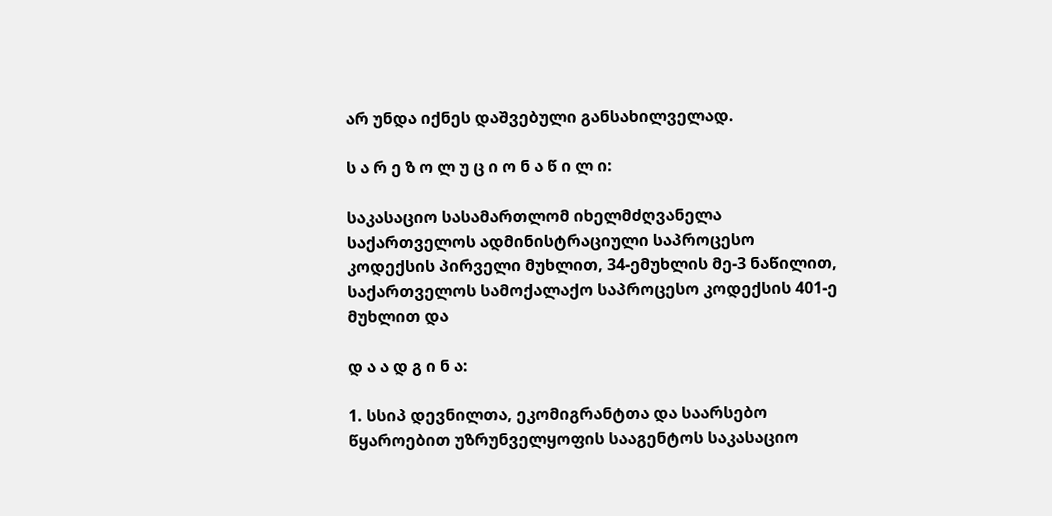არ უნდა იქნეს დაშვებული განსახილველად.

ს ა რ ე ზ ო ლ უ ც ი ო ნ ა წ ი ლ ი:

საკასაციო სასამართლომ იხელმძღვანელა საქართველოს ადმინისტრაციული საპროცესო კოდექსის პირველი მუხლით, 34-ემუხლის მე-3 ნაწილით, საქართველოს სამოქალაქო საპროცესო კოდექსის 401-ე მუხლით და

დ ა ა დ გ ი ნ ა:

1. სსიპ დევნილთა, ეკომიგრანტთა და საარსებო წყაროებით უზრუნველყოფის სააგენტოს საკასაციო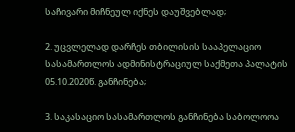საჩივარი მიჩნეულ იქნეს დაუშვებლად;

2. უცვლელად დარჩეს თბილისის სააპელაციო სასამართლოს ადმინისტრაციულ საქმეთა პალატის 05.10.2020წ. განჩინება;

3. საკასაციო სასამართლოს განჩინება საბოლოოა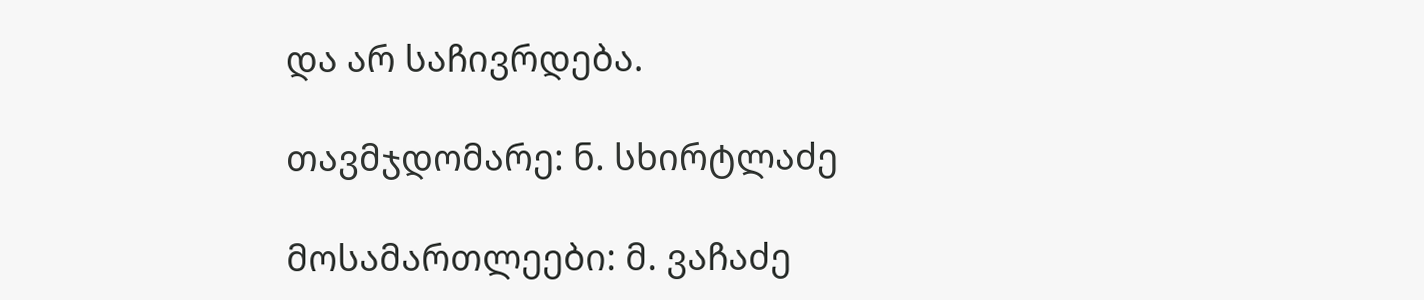და არ საჩივრდება.

თავმჯდომარე: ნ. სხირტლაძე

მოსამართლეები: მ. ვაჩაძე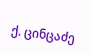ქ. ცინცაძე